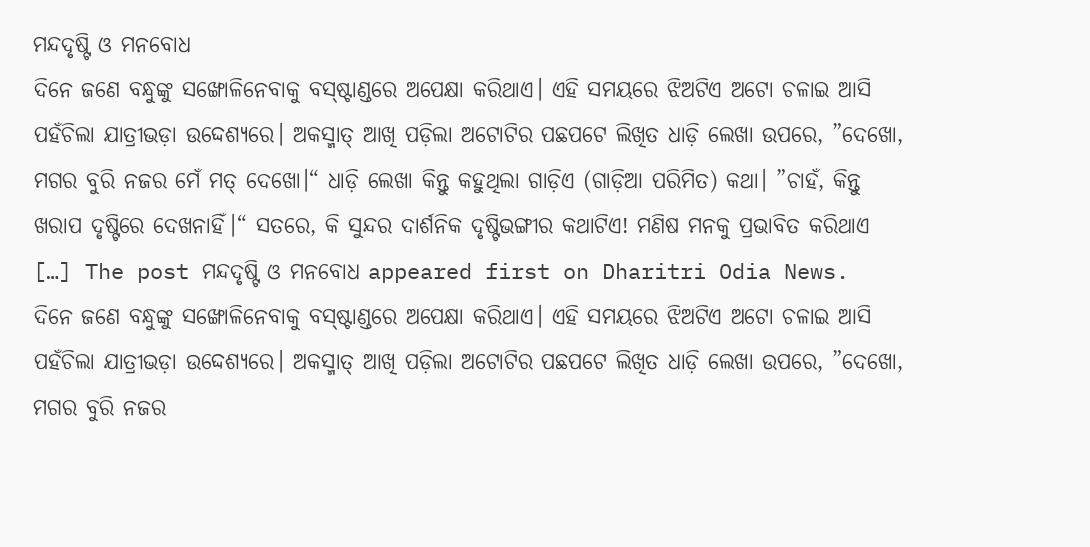ମନ୍ଦଦୃଷ୍ଟି ଓ ମନବୋଧ
ଦିନେ ଜଣେ ବନ୍ଧୁଙ୍କୁ ସଙ୍ଖୋଳିନେବାକୁ ବସ୍ଷ୍ଟାଣ୍ଡରେ ଅପେକ୍ଷା କରିଥାଏ। ଏହି ସମୟରେ ଝିଅଟିଏ ଅଟୋ ଚଳାଇ ଆସି ପହଁଚିଲା ଯାତ୍ରୀଭଡ଼ା ଉଦ୍ଦେଶ୍ୟରେ। ଅକସ୍ମାତ୍ ଆଖି ପଡ଼ିଲା ଅଟୋଟିର ପଛପଟେ ଲିଖିତ ଧାଡ଼ି ଲେଖା ଉପରେ, ”ଦେଖୋ, ମଗର ବୁରି ନଜର ମେଁ ମତ୍ ଦେଖୋ।“ ଧାଡ଼ି ଲେଖା କିନ୍ତୁ କହୁଥିଲା ଗାଡ଼ିଏ (ଗାଡ଼ିଆ ପରିମିତ) କଥା। ”ଚାହଁ, କିନ୍ତୁ ଖରାପ ଦୃଷ୍ଟିରେ ଦେଖନାହିଁ।“ ସତରେ, କି ସୁନ୍ଦର ଦାର୍ଶନିକ ଦୃଷ୍ଟିଭଙ୍ଗୀର କଥାଟିଏ! ମଣିଷ ମନକୁ ପ୍ରଭାବିତ କରିଥାଏ […] The post ମନ୍ଦଦୃଷ୍ଟି ଓ ମନବୋଧ appeared first on Dharitri Odia News.
ଦିନେ ଜଣେ ବନ୍ଧୁଙ୍କୁ ସଙ୍ଖୋଳିନେବାକୁ ବସ୍ଷ୍ଟାଣ୍ଡରେ ଅପେକ୍ଷା କରିଥାଏ। ଏହି ସମୟରେ ଝିଅଟିଏ ଅଟୋ ଚଳାଇ ଆସି ପହଁଚିଲା ଯାତ୍ରୀଭଡ଼ା ଉଦ୍ଦେଶ୍ୟରେ। ଅକସ୍ମାତ୍ ଆଖି ପଡ଼ିଲା ଅଟୋଟିର ପଛପଟେ ଲିଖିତ ଧାଡ଼ି ଲେଖା ଉପରେ, ”ଦେଖୋ, ମଗର ବୁରି ନଜର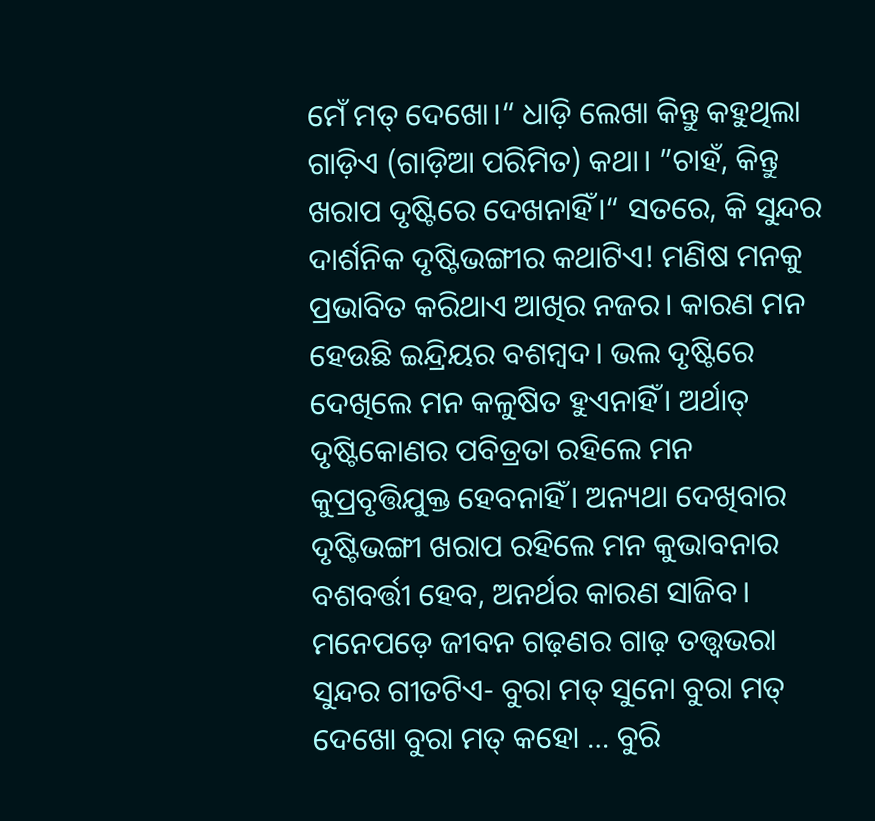ମେଁ ମତ୍ ଦେଖୋ।“ ଧାଡ଼ି ଲେଖା କିନ୍ତୁ କହୁଥିଲା ଗାଡ଼ିଏ (ଗାଡ଼ିଆ ପରିମିତ) କଥା। ”ଚାହଁ, କିନ୍ତୁ ଖରାପ ଦୃଷ୍ଟିରେ ଦେଖନାହିଁ।“ ସତରେ, କି ସୁନ୍ଦର ଦାର୍ଶନିକ ଦୃଷ୍ଟିଭଙ୍ଗୀର କଥାଟିଏ! ମଣିଷ ମନକୁ ପ୍ରଭାବିତ କରିଥାଏ ଆଖିର ନଜର। କାରଣ ମନ ହେଉଛି ଇନ୍ଦ୍ରିୟର ବଶମ୍ବଦ। ଭଲ ଦୃଷ୍ଟିରେ ଦେଖିଲେ ମନ କଳୁଷିତ ହୁଏନାହିଁ। ଅର୍ଥାତ୍ ଦୃଷ୍ଟିକୋଣର ପବିତ୍ରତା ରହିଲେ ମନ କୁପ୍ରବୃତ୍ତିଯୁକ୍ତ ହେବନାହିଁ। ଅନ୍ୟଥା ଦେଖିବାର ଦୃଷ୍ଟିଭଙ୍ଗୀ ଖରାପ ରହିଲେ ମନ କୁଭାବନାର ବଶବର୍ତ୍ତୀ ହେବ, ଅନର୍ଥର କାରଣ ସାଜିବ। ମନେପଡ଼େ ଜୀବନ ଗଢ଼ଣର ଗାଢ଼ ତତ୍ତ୍ୱଭରା ସୁନ୍ଦର ଗୀତଟିଏ- ବୁରା ମତ୍ ସୁନୋ ବୁରା ମତ୍ ଦେଖୋ ବୁରା ମତ୍ କହୋ … ବୁରି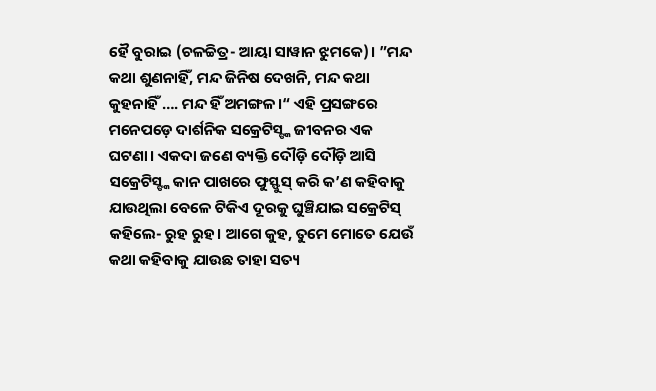ହୈ ବୁରାଇ (ଚଳଚ୍ଚିତ୍ର- ଆୟା ସାୱାନ ଝୁମକେ)। ”ମନ୍ଦ କଥା ଶୁଣନାହିଁ, ମନ୍ଦ ଜିନିଷ ଦେଖନି, ମନ୍ଦ କଥା କୁହନାହିଁ …. ମନ୍ଦ ହିଁ ଅମଙ୍ଗଳ।“ ଏହି ପ୍ରସଙ୍ଗରେ ମନେପଡ଼େ ଦାର୍ଶନିକ ସକ୍ରେଟିସ୍ଙ୍କ ଜୀବନର ଏକ ଘଟଣା। ଏକଦା ଜଣେ ବ୍ୟକ୍ତି ଦୌଡ଼ି ଦୌଡ଼ି ଆସି ସକ୍ରେଟିସ୍ଙ୍କ କାନ ପାଖରେ ଫୁସ୍ଫୁସ୍ କରି କ’ଣ କହିବାକୁ ଯାଉଥିଲା ବେଳେ ଟିକିଏ ଦୂରକୁ ଘୁଞ୍ଚିଯାଇ ସକ୍ରେଟିସ୍ କହିଲେ- ରୁହ ରୁହ। ଆଗେ କୁହ, ତୁମେ ମୋତେ ଯେଉଁ କଥା କହିବାକୁ ଯାଉଛ ତାହା ସତ୍ୟ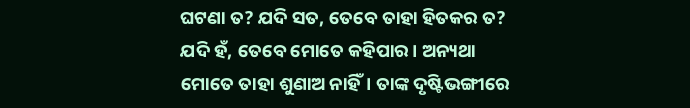ଘଟଣା ତ? ଯଦି ସତ, ତେବେ ତାହା ହିତକର ତ? ଯଦି ହଁ, ତେବେ ମୋତେ କହିପାର। ଅନ୍ୟଥା ମୋତେ ତାହା ଶୁଣାଅ ନାହିଁ। ତାଙ୍କ ଦୃଷ୍ଟିଭଙ୍ଗୀରେ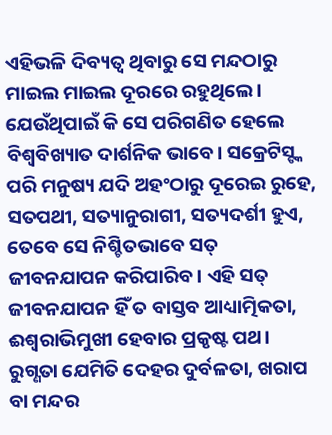ଏହିଭଳି ଦିବ୍ୟତ୍ୱ ଥିବାରୁ ସେ ମନ୍ଦଠାରୁ ମାଇଲ ମାଇଲ ଦୂରରେ ରହୁଥିଲେ। ଯେଉଁଥିପାଇଁ କି ସେ ପରିଗଣିତ ହେଲେ ବିଶ୍ୱବିଖ୍ୟାତ ଦାର୍ଶନିକ ଭାବେ। ସକ୍ରେଟିସ୍ଙ୍କ ପରି ମନୁଷ୍ୟ ଯଦି ଅହଂଠାରୁ ଦୂରେଇ ରୁହେ, ସତପଥୀ, ସତ୍ୟାନୁରାଗୀ, ସତ୍ୟଦର୍ଶୀ ହୁଏ, ତେବେ ସେ ନିଶ୍ଚିତଭାବେ ସତ୍ ଜୀବନଯାପନ କରିପାରିବ। ଏହି ସତ୍ ଜୀବନଯାପନ ହିଁ ତ ବାସ୍ତବ ଆଧ୍ୟାତ୍ମିକତା, ଈଶ୍ୱରାଭିମୁଖୀ ହେବାର ପ୍ରକୃଷ୍ଟ ପଥ। ରୁଗ୍ଣତା ଯେମିତି ଦେହର ଦୁର୍ବଳତା, ଖରାପ ବା ମନ୍ଦର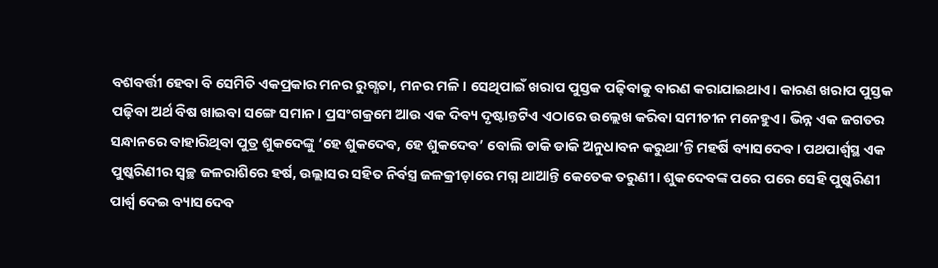ବଶବର୍ତ୍ତୀ ହେବା ବି ସେମିତି ଏକପ୍ରକାର ମନର ରୁଗ୍ଣତା, ମନର ମଳି। ସେଥିପାଇଁ ଖରାପ ପୁସ୍ତକ ପଢ଼ିବାକୁ ବାରଣ କରାଯାଇଥାଏ। କାରଣ ଖରାପ ପୁସ୍ତକ ପଢ଼ିବା ଅର୍ଥ ବିଷ ଖାଇବା ସଙ୍ଗେ ସମାନ। ପ୍ରସଂଗକ୍ରମେ ଆଉ ଏକ ଦିବ୍ୟ ଦୃଷ୍ଟାନ୍ତଟିଏ ଏଠାରେ ଉଲ୍ଲେଖ କରିବା ସମୀଚୀନ ମନେହୁଏ। ଭିନ୍ନ ଏକ ଜଗତର ସନ୍ଧାନରେ ବାହାରିଥିବା ପୁତ୍ର ଶୁକଦେଙ୍କୁ ‘ହେ ଶୁକଦେବ, ହେ ଶୁକଦେବ’ ବୋଲି ଡାକି ଡାକି ଅନୁଧାବନ କରୁଥା’ନ୍ତି ମହର୍ଷି ବ୍ୟାସଦେବ। ପଥପାର୍ଶ୍ୱସ୍ଥ ଏକ ପୁଷ୍କରିଣୀର ସ୍ବଚ୍ଛ ଜଳରାଶିରେ ହର୍ଷ, ଉଲ୍ଲାସର ସହିତ ନିର୍ବସ୍ତ୍ର ଜଳକ୍ରୀଡ଼ାରେ ମଗ୍ନ ଥାଆନ୍ତି କେତେକ ତରୁଣୀ। ଶୁକଦେବଙ୍କ ପରେ ପରେ ସେହି ପୁଷ୍କରିଣୀ ପାର୍ଶ୍ୱ ଦେଇ ବ୍ୟାସଦେବ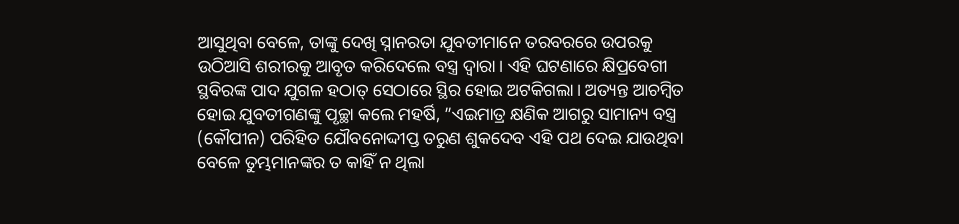ଆସୁଥିବା ବେଳେ, ତାଙ୍କୁ ଦେଖି ସ୍ନାନରତା ଯୁବତୀମାନେ ତରବରରେ ଉପରକୁ ଉଠିଆସି ଶରୀରକୁ ଆବୃତ କରିଦେଲେ ବସ୍ତ୍ର ଦ୍ୱାରା। ଏହି ଘଟଣାରେ କ୍ଷିପ୍ରବେଗୀ ସ୍ଥବିରଙ୍କ ପାଦ ଯୁଗଳ ହଠାତ୍ ସେଠାରେ ସ୍ଥିର ହୋଇ ଅଟକିଗଲା। ଅତ୍ୟନ୍ତ ଆଚମ୍ବିତ ହୋଇ ଯୁବତୀଗଣଙ୍କୁ ପୃଚ୍ଛା କଲେ ମହର୍ଷି, ”ଏଇମାତ୍ର କ୍ଷଣିକ ଆଗରୁ ସାମାନ୍ୟ ବସ୍ତ୍ର (କୌପୀନ) ପରିହିତ ଯୌବନୋଦ୍ଦୀପ୍ତ ତରୁଣ ଶୁକଦେବ ଏହି ପଥ ଦେଇ ଯାଉଥିବା ବେଳେ ତୁମ୍ଭମାନଙ୍କର ତ କାହିଁ ନ ଥିଲା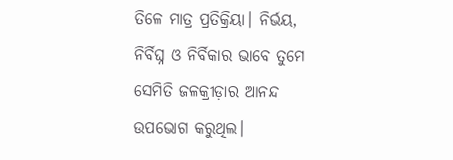ତିଳେ ମାତ୍ର ପ୍ରତିକ୍ରିୟା। ନିର୍ଭୟ, ନିର୍ବିଘ୍ନ ଓ ନିର୍ବିକାର ଭାବେ ତୁମେ ସେମିତି ଜଳକ୍ରୀଡ଼ାର ଆନନ୍ଦ ଉପଭୋଗ କରୁଥିଲ।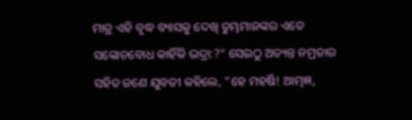ମାତ୍ର ଏହି ବୃଦ୍ଧ ବ୍ୟାସକୁ ଦେଖି ତୁମ୍ଭମାନଙ୍କର ଏତେ ସଙ୍କୋଚବୋଧ କାହିଁକି ଭଦ୍ରା:?“ ସେଇଠୁ ଅତ୍ୟନ୍ତ ନମ୍ରତାର ସହିତ ଜଣେ ଯୁବତୀ କହିଲେ, ”ହେ ମହର୍ଷି! ଆତ୍ମଜ୍ଞ,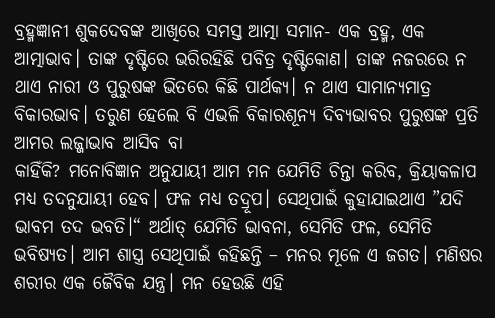ବ୍ରହ୍ମଜ୍ଞାନୀ ଶୁକଦେବଙ୍କ ଆଖିରେ ସମସ୍ତ ଆତ୍ମା ସମାନ- ଏକ ବ୍ରହ୍ମ, ଏକ ଆତ୍ମାଭାବ। ତାଙ୍କ ଦୃଷ୍ଟିରେ ଭରିରହିଛି ପବିତ୍ର ଦୃଷ୍ଟିକୋଣ। ତାଙ୍କ ନଜରରେ ନ ଥାଏ ନାରୀ ଓ ପୁରୁଷଙ୍କ ଭିତରେ କିଛି ପାର୍ଥକ୍ୟ। ନ ଥାଏ ସାମାନ୍ୟମାତ୍ର ବିକାରଭାବ। ତରୁଣ ହେଲେ ବି ଏଭଳି ବିକାରଶୂନ୍ୟ ଦିବ୍ୟଭାବର ପୁରୁଷଙ୍କ ପ୍ରତି ଆମର ଲଜ୍ଜାଭାବ ଆସିବ ବା
କାହିଁକି? ମନୋବିଜ୍ଞାନ ଅନୁଯାୟୀ ଆମ ମନ ଯେମିତି ଚିନ୍ତା କରିବ, କ୍ରିୟାକଳାପ ମଧ୍ୟ ତଦନୁଯାୟୀ ହେବ। ଫଳ ମଧ୍ୟ ତଦ୍ରୂପ। ସେଥିପାଇଁ କୁହାଯାଇଥାଏ ”ଯଦି ଭାବମ ତଦ ଭବତି।“ ଅର୍ଥାତ୍ ଯେମିତି ଭାବନା, ସେମିତି ଫଳ, ସେମିତି ଭବିଷ୍ୟତ। ଆମ ଶାସ୍ତ୍ର ସେଥିପାଇଁ କହିଛନ୍ତି – ମନର ମୂଳେ ଏ ଜଗତ। ମଣିଷର ଶରୀର ଏକ ଜୈବିକ ଯନ୍ତ୍ର। ମନ ହେଉଛି ଏହି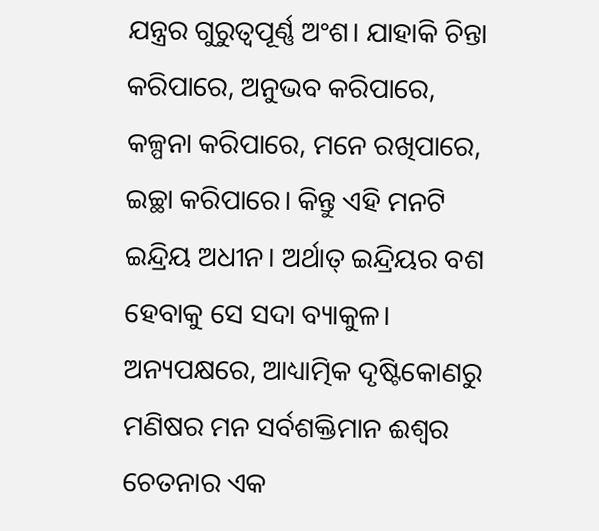ଯନ୍ତ୍ରର ଗୁରୁତ୍ୱପୂର୍ଣ୍ଣ ଅଂଶ। ଯାହାକି ଚିନ୍ତା କରିପାରେ, ଅନୁଭବ କରିପାରେ, କଳ୍ପନା କରିପାରେ, ମନେ ରଖିପାରେ, ଇଚ୍ଛା କରିପାରେ। କିନ୍ତୁ ଏହି ମନଟି ଇନ୍ଦ୍ରିୟ ଅଧୀନ। ଅର୍ଥାତ୍ ଇନ୍ଦ୍ରିୟର ବଶ ହେବାକୁ ସେ ସଦା ବ୍ୟାକୁଳ। ଅନ୍ୟପକ୍ଷରେ, ଆଧ୍ୟାତ୍ମିକ ଦୃଷ୍ଟିକୋଣରୁ ମଣିଷର ମନ ସର୍ବଶକ୍ତିମାନ ଈଶ୍ୱର ଚେତନାର ଏକ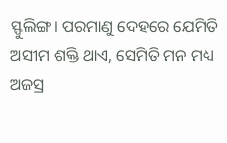ସ୍ଫୁଲିଙ୍ଗ। ପରମାଣୁ ଦେହରେ ଯେମିତି ଅସୀମ ଶକ୍ତି ଥାଏ, ସେମିତି ମନ ମଧ୍ୟ ଅଜସ୍ର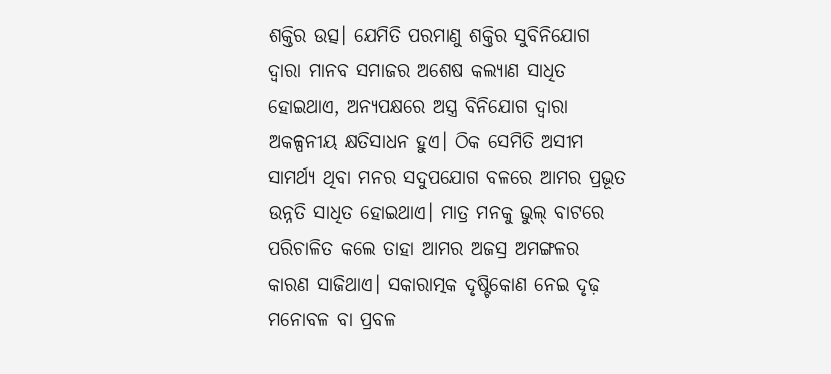ଶକ୍ତିର ଉତ୍ସ। ଯେମିତି ପରମାଣୁ ଶକ୍ତିର ସୁବିନିଯୋଗ ଦ୍ୱାରା ମାନବ ସମାଜର ଅଶେଷ କଲ୍ୟାଣ ସାଧିତ ହୋଇଥାଏ, ଅନ୍ୟପକ୍ଷରେ ଅସ୍ତ୍ର ବିନିଯୋଗ ଦ୍ୱାରା ଅକଳ୍ପନୀୟ କ୍ଷତିସାଧନ ହୁଏ। ଠିକ ସେମିତି ଅସୀମ ସାମର୍ଥ୍ୟ ଥିବା ମନର ସଦୁପଯୋଗ ବଳରେ ଆମର ପ୍ରଭୂତ ଉନ୍ନତି ସାଧିତ ହୋଇଥାଏ। ମାତ୍ର ମନକୁ ଭୁଲ୍ ବାଟରେ ପରିଚାଳିତ କଲେ ତାହା ଆମର ଅଜସ୍ର ଅମଙ୍ଗଳର କାରଣ ସାଜିଥାଏ। ସକାରାତ୍ମକ ଦୃଷ୍ଟିକୋଣ ନେଇ ଦୃଢ଼ ମନୋବଳ ବା ପ୍ରବଳ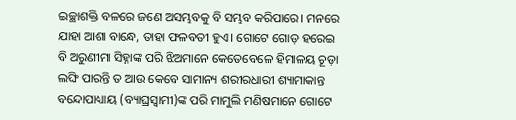ଇଚ୍ଛାଶକ୍ତି ବଳରେ ଜଣେ ଅସମ୍ଭବକୁ ବି ସମ୍ଭବ କରିପାରେ। ମନରେ ଯାହା ଆଶା ବାନ୍ଧେ, ତାହା ଫଳବତୀ ହୁଏ। ଗୋଟେ ଗୋଡ଼ ହରେଇ ବି ଅରୁଣୀମା ସିହ୍ନାଙ୍କ ପରି ଝିଅମାନେ କେତେବେଳେ ହିମାଳୟ ଚୂଡ଼ା ଲଙ୍ଘି ପାରନ୍ତି ତ ଆଉ କେବେ ସାମାନ୍ୟ ଶରୀରଧାରୀ ଶ୍ୟାମାକାନ୍ତ ବନ୍ଦୋପାଧ୍ୟାୟ (ବ୍ୟାଘ୍ରସ୍ବାମୀ)ଙ୍କ ପରି ମାମୁଲି ମଣିଷମାନେ ଗୋଟେ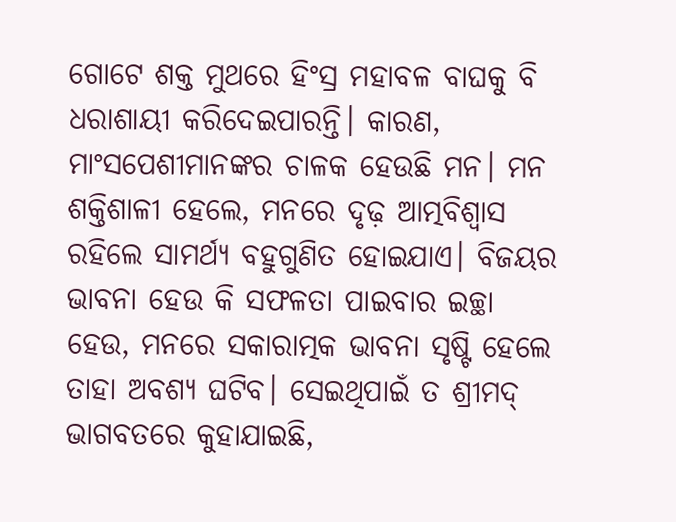ଗୋଟେ ଶକ୍ତ ମୁଥରେ ହିଂସ୍ର ମହାବଳ ବାଘକୁ ବି ଧରାଶାୟୀ କରିଦେଇପାରନ୍ତି। କାରଣ, ମାଂସପେଶୀମାନଙ୍କର ଚାଳକ ହେଉଛି ମନ। ମନ ଶକ୍ତିଶାଳୀ ହେଲେ, ମନରେ ଦୃଢ଼ ଆତ୍ମବିଶ୍ୱାସ ରହିଲେ ସାମର୍ଥ୍ୟ ବହୁଗୁଣିତ ହୋଇଯାଏ। ବିଜୟର ଭାବନା ହେଉ କି ସଫଳତା ପାଇବାର ଇଚ୍ଛା ହେଉ, ମନରେ ସକାରାତ୍ମକ ଭାବନା ସୃଷ୍ଟି ହେଲେ ତାହା ଅବଶ୍ୟ ଘଟିବ। ସେଇଥିପାଇଁ ତ ଶ୍ରୀମଦ୍ ଭାଗବତରେ କୁହାଯାଇଛି,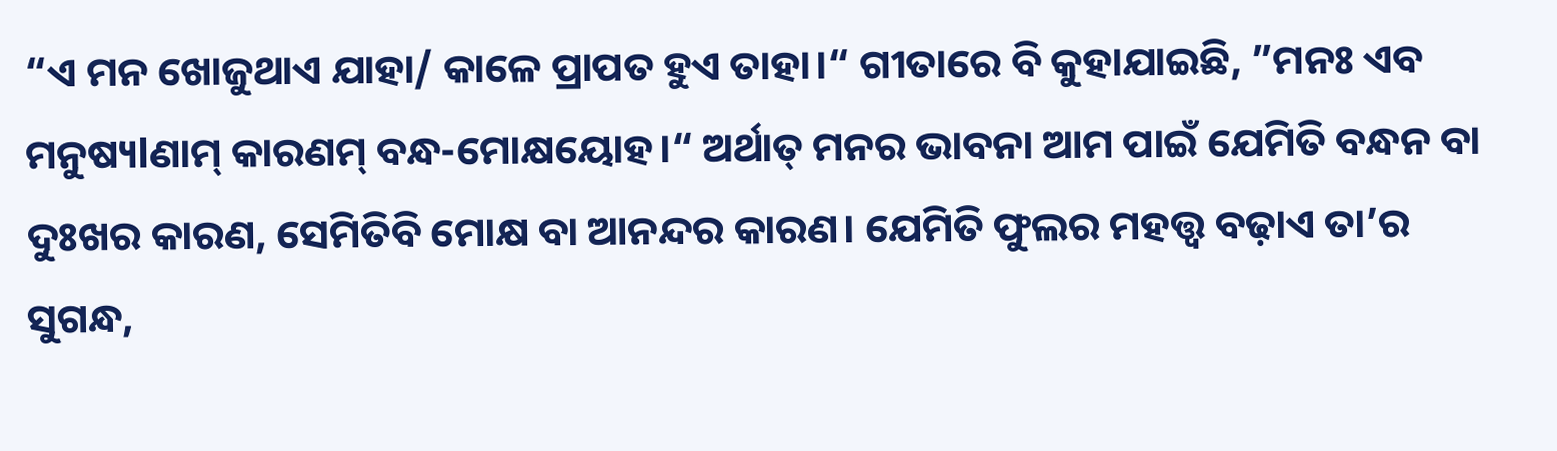“ଏ ମନ ଖୋଜୁଥାଏ ଯାହା/ କାଳେ ପ୍ରାପତ ହୁଏ ତାହା।“ ଗୀତାରେ ବି କୁହାଯାଇଛି, ”ମନଃ ଏବ ମନୁଷ୍ୟlଣାମ୍ କାରଣମ୍ ବନ୍ଧ-ମୋକ୍ଷୟୋହ।“ ଅର୍ଥାତ୍ ମନର ଭାବନା ଆମ ପାଇଁ ଯେମିତି ବନ୍ଧନ ବା ଦୁଃଖର କାରଣ, ସେମିତିବି ମୋକ୍ଷ ବା ଆନନ୍ଦର କାରଣ। ଯେମିତି ଫୁଲର ମହତ୍ତ୍ୱ ବଢ଼ାଏ ତା’ର ସୁଗନ୍ଧ,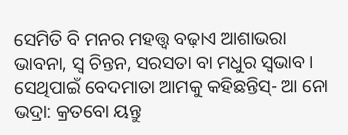ସେମିତି ବି ମନର ମହତ୍ତ୍ୱ ବଢ଼ାଏ ଆଶାଭରା ଭାବନା, ସ୍ବ ଚିନ୍ତନ, ସରସତା ବା ମଧୁର ସ୍ବଭାବ। ସେଥିପାଇଁ ବେଦମାତା ଆମକୁ କହିଛନ୍ତିସ୍- ଆ ନୋ ଭଦ୍ରା: କ୍ରତବୋ ୟନ୍ତୁ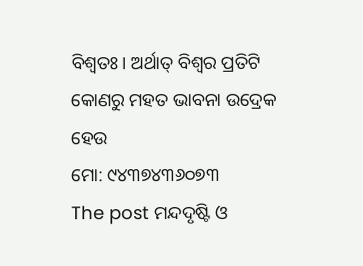ବିଶ୍ୱତଃ। ଅର୍ଥାତ୍ ବିଶ୍ୱର ପ୍ରତିଟି କୋଣରୁ ମହତ ଭାବନା ଉଦ୍ରେକ ହେଉ
ମୋ: ୯୪୩୭୪୩୬୦୭୩
The post ମନ୍ଦଦୃଷ୍ଟି ଓ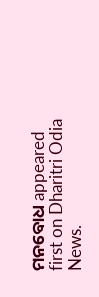ମନବୋଧ appeared first on Dharitri Odia News.